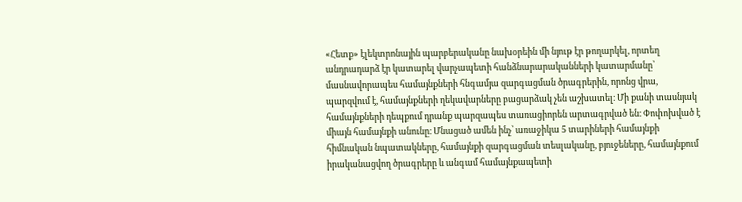«Հետք» էլեկտրոնային պարբերականը նախօրեին մի նյութ էր թողարկել, որտեղ անդրադարձ էր կատարել վարչապետի հանձնարարականների կատարմանը՝ մասնավորապես համայնքների հնգամյա զարգացման ծրագրերին, որոնց վրա, պարզվում է, համայնքների ղեկավարները բացարձակ չեն աշխատել։ Մի քանի տասնյակ համայնքների դեպքում դրանք պարզապես տառացիորեն արտագրված են։ Փոփոխված է միայն համայնքի անունը։ Մնացած ամեն ինչ՝ առաջիկա 5 տարիների համայնքի հիմնական նպատակները, համայնքի զարգացման տեսլականը, բյուջեները, համայնքում իրականացվող ծրագրերը և անգամ համայնքապետի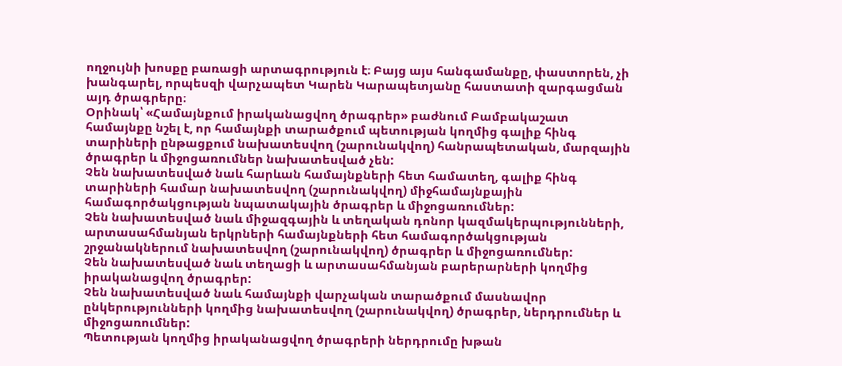ողջույնի խոսքը բառացի արտագրություն է։ Բայց այս հանգամանքը, փաստորեն, չի խանգարել, որպեսզի վարչապետ Կարեն Կարապետյանը հաստատի զարգացման այդ ծրագրերը։
Օրինակ՝ «Համայնքում իրականացվող ծրագրեր» բաժնում Բամբակաշատ համայնքը նշել է, որ համայնքի տարածքում պետության կողմից գալիք հինգ տարիների ընթացքում նախատեսվող (շարունակվող) հանրապետական, մարզային ծրագրեր և միջոցառումներ նախատեսված չեն:
Չեն նախատեսված նաև հարևան համայնքների հետ համատեղ, գալիք հինգ տարիների համար նախատեսվող (շարունակվող) միջհամայնքային համագործակցության նպատակային ծրագրեր և միջոցառումներ:
Չեն նախատեսված նաև միջազգային և տեղական դոնոր կազմակերպությունների, արտասահմանյան երկրների համայնքների հետ համագործակցության շրջանակներում նախատեսվող (շարունակվող) ծրագրեր և միջոցառումներ:
Չեն նախատեսված նաև տեղացի և արտասահմանյան բարերարների կողմից իրականացվող ծրագրեր:
Չեն նախատեսված նաև համայնքի վարչական տարածքում մասնավոր ընկերությունների կողմից նախատեսվող (շարունակվող) ծրագրեր, ներդրումներ և միջոցառումներ:
Պետության կողմից իրականացվող ծրագրերի ներդրումը խթան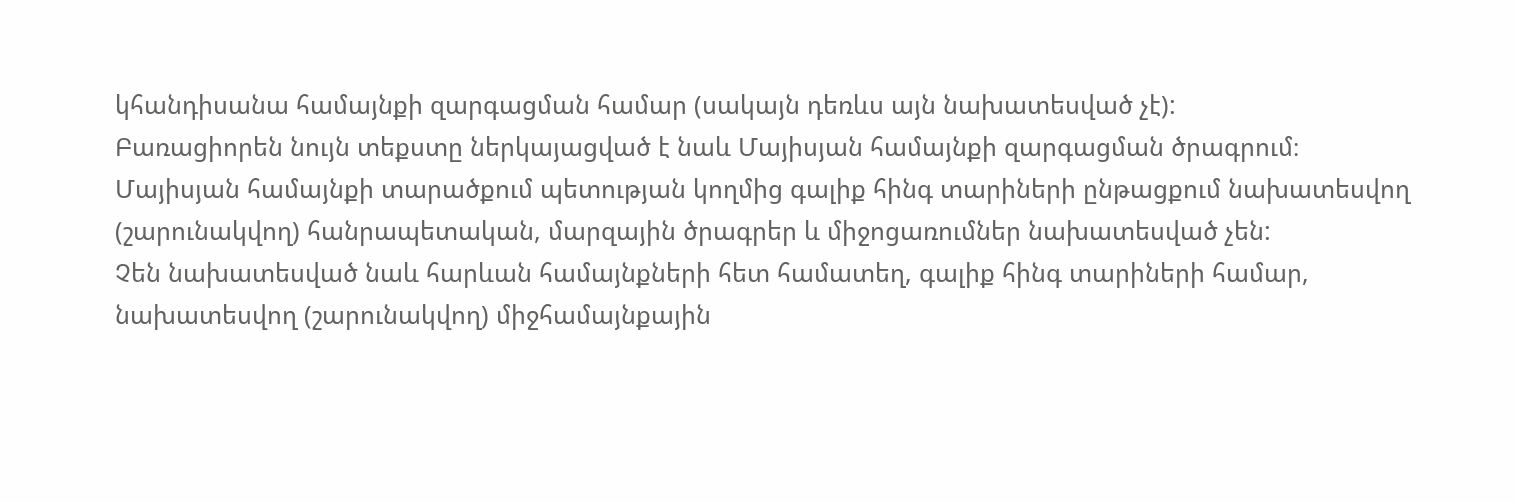կհանդիսանա համայնքի զարգացման համար (սակայն դեռևս այն նախատեսված չէ):
Բառացիորեն նույն տեքստը ներկայացված է նաև Մայիսյան համայնքի զարգացման ծրագրում։
Մայիսյան համայնքի տարածքում պետության կողմից գալիք հինգ տարիների ընթացքում նախատեսվող (շարունակվող) հանրապետական, մարզային ծրագրեր և միջոցառումներ նախատեսված չեն:
Չեն նախատեսված նաև հարևան համայնքների հետ համատեղ, գալիք հինգ տարիների համար, նախատեսվող (շարունակվող) միջհամայնքային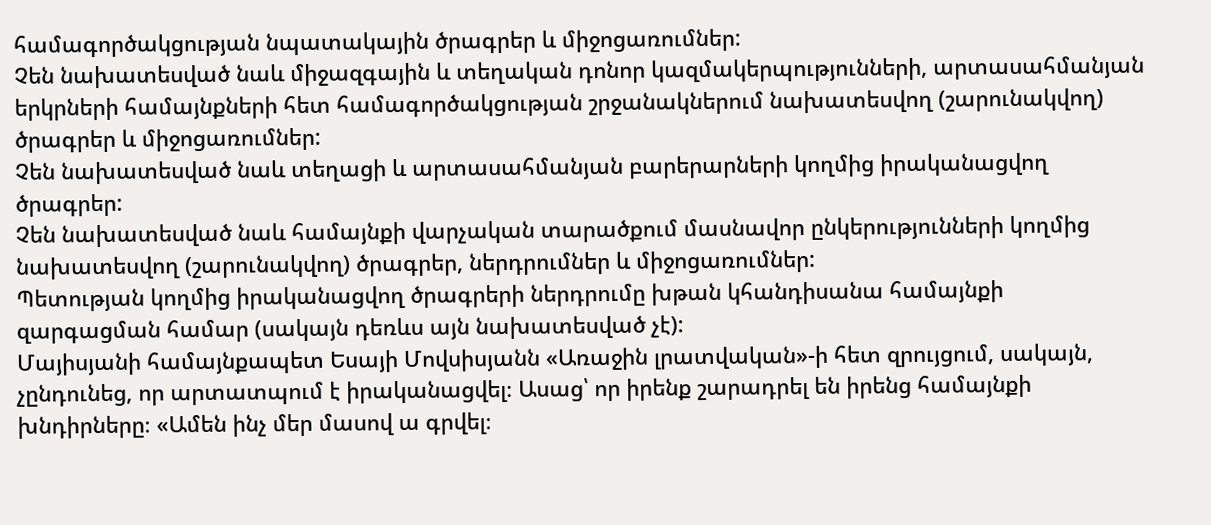համագործակցության նպատակային ծրագրեր և միջոցառումներ:
Չեն նախատեսված նաև միջազգային և տեղական դոնոր կազմակերպությունների, արտասահմանյան երկրների համայնքների հետ համագործակցության շրջանակներում նախատեսվող (շարունակվող) ծրագրեր և միջոցառումներ:
Չեն նախատեսված նաև տեղացի և արտասահմանյան բարերարների կողմից իրականացվող ծրագրեր:
Չեն նախատեսված նաև համայնքի վարչական տարածքում մասնավոր ընկերությունների կողմից նախատեսվող (շարունակվող) ծրագրեր, ներդրումներ և միջոցառումներ:
Պետության կողմից իրականացվող ծրագրերի ներդրումը խթան կհանդիսանա համայնքի զարգացման համար (սակայն դեռևս այն նախատեսված չէ):
Մայիսյանի համայնքապետ Եսայի Մովսիսյանն «Առաջին լրատվական»-ի հետ զրույցում, սակայն, չընդունեց, որ արտատպում է իրականացվել։ Ասաց՝ որ իրենք շարադրել են իրենց համայնքի խնդիրները։ «Ամեն ինչ մեր մասով ա գրվել։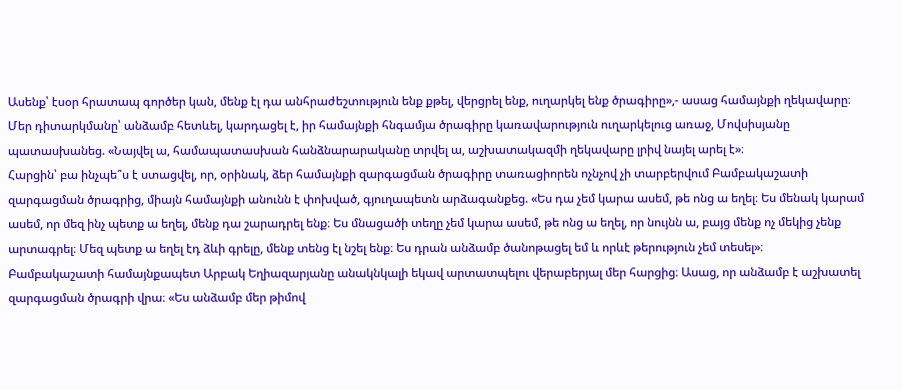Ասենք՝ էսօր հրատապ գործեր կան, մենք էլ դա անհրաժեշտություն ենք քթել, վերցրել ենք, ուղարկել ենք ծրագիրը»,- ասաց համայնքի ղեկավարը։
Մեր դիտարկմանը՝ անձամբ հետևել, կարդացել է, իր համայնքի հնգամյա ծրագիրը կառավարություն ուղարկելուց առաջ, Մովսիսյանը պատասխանեց. «Նայվել ա, համապատասխան հանձնարարականը տրվել ա, աշխատակազմի ղեկավարը լրիվ նայել արել է»։
Հարցին՝ բա ինչպե՞ս է ստացվել, որ, օրինակ, ձեր համայնքի զարգացման ծրագիրը տառացիորեն ոչնչով չի տարբերվում Բամբակաշատի զարգացման ծրագրից, միայն համայնքի անունն է փոխված, գյուղապետն արձագանքեց. «Ես դա չեմ կարա ասեմ, թե ոնց ա եղել։ Ես մենակ կարամ ասեմ, որ մեզ ինչ պետք ա եղել, մենք դա շարադրել ենք։ Ես մնացածի տեղը չեմ կարա ասեմ, թե ոնց ա եղել, որ նույնն ա, բայց մենք ոչ մեկից չենք արտագրել։ Մեզ պետք ա եղել էդ ձևի գրելը, մենք տենց էլ նշել ենք։ Ես դրան անձամբ ծանոթացել եմ և որևէ թերություն չեմ տեսել»։
Բամբակաշատի համայնքապետ Արբակ Եղիազարյանը անակնկալի եկավ արտատպելու վերաբերյալ մեր հարցից։ Ասաց, որ անձամբ է աշխատել զարգացման ծրագրի վրա։ «Ես անձամբ մեր թիմով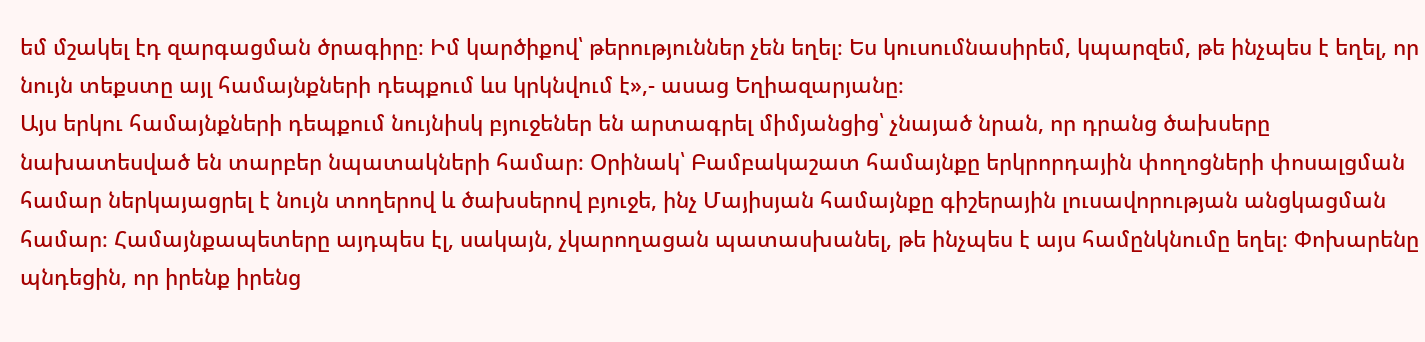եմ մշակել էդ զարգացման ծրագիրը։ Իմ կարծիքով՝ թերություններ չեն եղել։ Ես կուսումնասիրեմ, կպարզեմ, թե ինչպես է եղել, որ նույն տեքստը այլ համայնքների դեպքում ևս կրկնվում է»,- ասաց Եղիազարյանը։
Այս երկու համայնքների դեպքում նույնիսկ բյուջեներ են արտագրել միմյանցից՝ չնայած նրան, որ դրանց ծախսերը նախատեսված են տարբեր նպատակների համար։ Օրինակ՝ Բամբակաշատ համայնքը երկրորդային փողոցների փոսալցման համար ներկայացրել է նույն տողերով և ծախսերով բյուջե, ինչ Մայիսյան համայնքը գիշերային լուսավորության անցկացման համար։ Համայնքապետերը այդպես էլ, սակայն, չկարողացան պատասխանել, թե ինչպես է այս համընկնումը եղել։ Փոխարենը պնդեցին, որ իրենք իրենց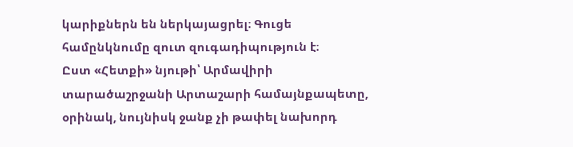կարիքներն են ներկայացրել։ Գուցե համընկնումը զուտ զուգադիպություն է։
Ըստ «Հետքի» նյութի՝ Արմավիրի տարածաշրջանի Արտաշարի համայնքապետը, օրինակ, նույնիսկ ջանք չի թափել նախորդ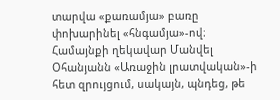տարվա «քառամյա» բառը փոխարինել «հնգամյա»-ով։ Համայնքի ղեկավար Մանվել Օհանյանն «Առաջին լրատվական»-ի հետ զրույցում, սակայն, պնդեց, թե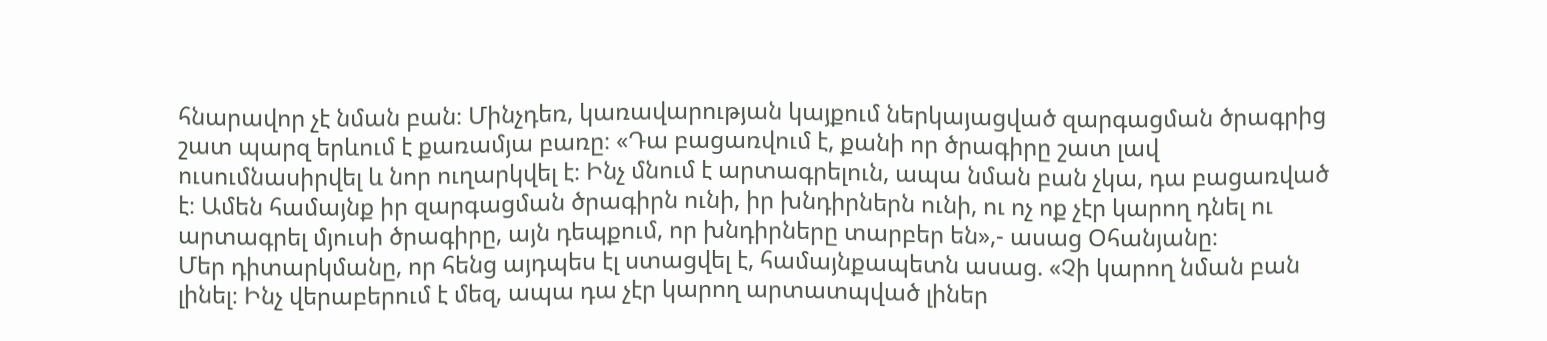հնարավոր չէ նման բան։ Մինչդեռ, կառավարության կայքում ներկայացված զարգացման ծրագրից շատ պարզ երևում է քառամյա բառը։ «Դա բացառվում է, քանի որ ծրագիրը շատ լավ ուսումնասիրվել և նոր ուղարկվել է։ Ինչ մնում է արտագրելուն, ապա նման բան չկա, դա բացառված է։ Ամեն համայնք իր զարգացման ծրագիրն ունի, իր խնդիրներն ունի, ու ոչ ոք չէր կարող դնել ու արտագրել մյուսի ծրագիրը, այն դեպքում, որ խնդիրները տարբեր են»,- ասաց Օհանյանը։
Մեր դիտարկմանը, որ հենց այդպես էլ ստացվել է, համայնքապետն ասաց. «Չի կարող նման բան լինել։ Ինչ վերաբերում է մեզ, ապա դա չէր կարող արտատպված լիներ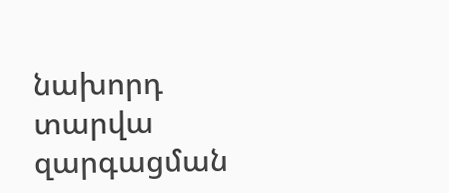նախորդ տարվա զարգացման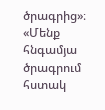ծրագրից»։ «Մենք հնգամյա ծրագրում հստակ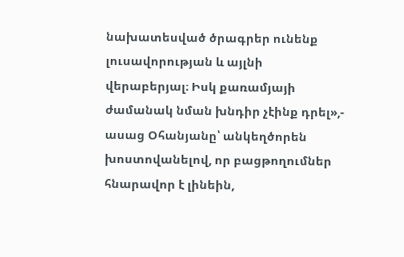նախատեսված ծրագրեր ունենք լուսավորության և այլնի վերաբերյալ։ Իսկ քառամյայի ժամանակ նման խնդիր չէինք դրել»,- ասաց Օհանյանը՝ անկեղծորեն խոստովանելով, որ բացթողումներ հնարավոր է լինեին,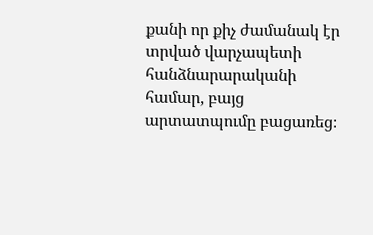քանի որ քիչ ժամանակ էր տրված վարչապետի հանձնարարականի համար, բայց արտատպումը բացառեց։